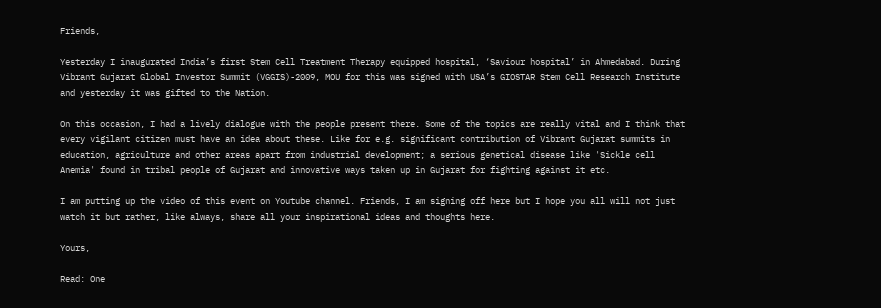Friends,

Yesterday I inaugurated India’s first Stem Cell Treatment Therapy equipped hospital, ‘Saviour hospital’ in Ahmedabad. During Vibrant Gujarat Global Investor Summit (VGGIS)-2009, MOU for this was signed with USA’s GIOSTAR Stem Cell Research Institute and yesterday it was gifted to the Nation.

On this occasion, I had a lively dialogue with the people present there. Some of the topics are really vital and I think that every vigilant citizen must have an idea about these. Like for e.g. significant contribution of Vibrant Gujarat summits in education, agriculture and other areas apart from industrial development; a serious genetical disease like 'Sickle cell Anemia' found in tribal people of Gujarat and innovative ways taken up in Gujarat for fighting against it etc.

I am putting up the video of this event on Youtube channel. Friends, I am signing off here but I hope you all will not just watch it but rather, like always, share all your inspirational ideas and thoughts here.

Yours,

Read: One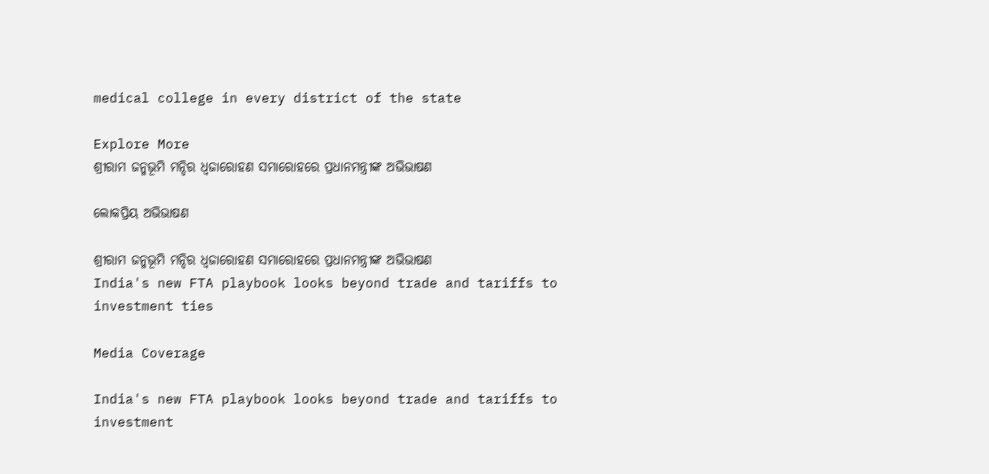medical college in every district of the state

Explore More
ଶ୍ରୀରାମ ଜନ୍ମଭୂମି ମନ୍ଦିର ଧ୍ଵଜାରୋହଣ ସମାରୋହରେ ପ୍ରଧାନମନ୍ତ୍ରୀଙ୍କ ଅଭିଭାଷଣ

ଲୋକପ୍ରିୟ ଅଭିଭାଷଣ

ଶ୍ରୀରାମ ଜନ୍ମଭୂମି ମନ୍ଦିର ଧ୍ଵଜାରୋହଣ ସମାରୋହରେ ପ୍ରଧାନମନ୍ତ୍ରୀଙ୍କ ଅଭିଭାଷଣ
India's new FTA playbook looks beyond trade and tariffs to investment ties

Media Coverage

India's new FTA playbook looks beyond trade and tariffs to investment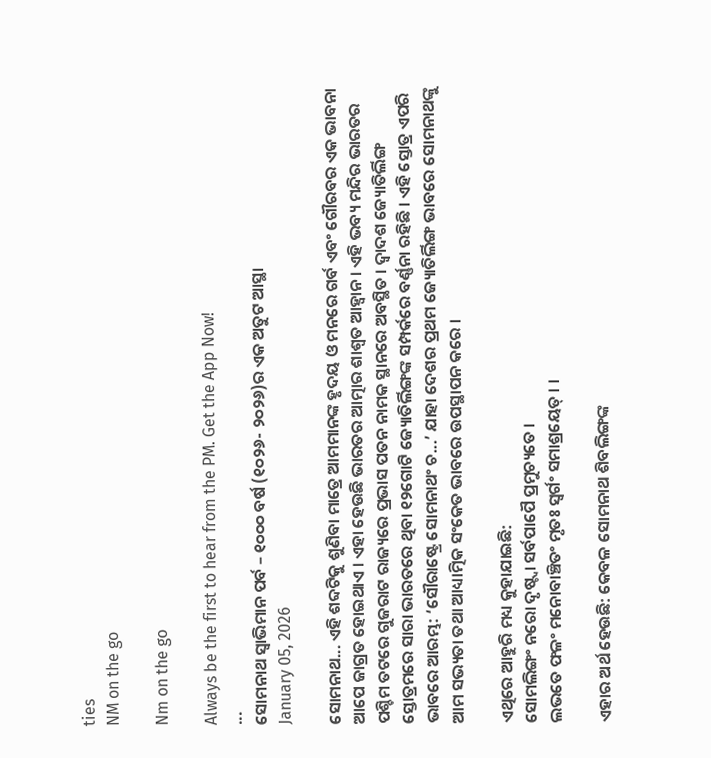ties
NM on the go

Nm on the go

Always be the first to hear from the PM. Get the App Now!
...
ସୋମନାଥ ସ୍ୱାଭିମାନ ପର୍ବ – ୧୦୦୦ ବର୍ଷ (୧୦୨୬- ୨୦୨୬)ର ଏକ ଅତୁଟ ଆସ୍ଥା
January 05, 2026

ସୋମନାଥ... ଏହି ଶବ୍ଦଟିକୁ ଶୁଣିବା ମାତ୍ରେ ଆମମାନଙ୍କ ହୃଦୟ ଓ ମନରେ ଗର୍ବ ଏବଂ ଗୌରବର ଏକ ଭାବନା ଆପେ ଜାଗ୍ରତ ହୋଇଥାଏ । ଏହା ହେଉଛି ଭାରତର ଆତ୍ମାର ଶାଶ୍ୱତ ଆହ୍ୱାନ । ଏହି ଭବ୍ୟ ମନ୍ଦିର ଭାରତର ପଶ୍ଚିମ ତଟରେ ଗୁଜରାଟ ରାଜ୍ୟରେ ପ୍ରଭାସ ପତନ ନାମକ ସ୍ଥାନରେ ଅବସ୍ଥିତ । ଦ୍ୱାଦଶ ଜ୍ୟୋତିର୍ଲିଙ୍ଗ ସ୍ତୋତ୍ରମରେ ସାରା ଭାରତରେ ଥିବା ୧୨ଗୋଟି ଜ୍ୟୋତିର୍ଲିଙ୍ଗଙ୍କ ସମ୍ପର୍କରେ ବର୍ଣ୍ଣନା ରହିଛି । ଏହି ସ୍ତୋତ୍ର ଏପରି ଭାବରେ ଆରମ୍ଭ: ‘ସୌରାଷ୍ଟ୍ରେ ସୋମନାଥଂ ଚ...’ ଯାହା ଦେଶର ପ୍ରଥମ ଜ୍ୟୋତିର୍ଲିଙ୍ଗ ଭାବରେ ସୋମନାଥଙ୍କୁ ଆମ ସଭ୍ୟତା ତଥା ଆଧ୍ୟାତ୍ମିକ ସଂକେତ ଭାବରେ ଉପସ୍ଥାପନ କରେ ।

ଏଥିରେ ଆହୁରି ମଧ୍ୟ କୁହାଯାଇଛି:
ସୋମଲିଙ୍ଗଂ ନରୋ ଦୃଷ୍ଟ୍ୱା ସର୍ବପାପୈ ପ୍ରମୁଚ୍ୟତେ ।
ଲଭତେ ଫଳଂ ମନୋବାଞ୍ଚିତଂ ମୃତଃ ସ୍ୱର୍ଗଂ ସମାଶ୍ରୟେତ୍ । ।

ଏହାର ଅର୍ଥ ହେଉଛି: କେବଳ ସୋମନାଥ ଶିବଲିଙ୍ଗଙ୍କ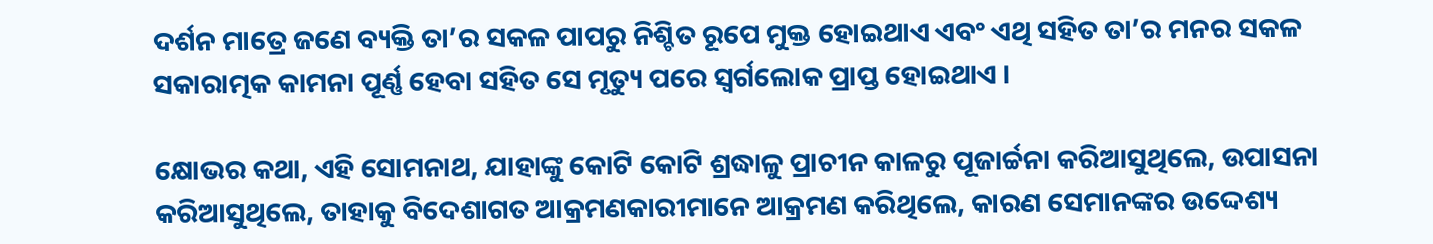ଦର୍ଶନ ମାତ୍ରେ ଜଣେ ବ୍ୟକ୍ତି ତା’ର ସକଳ ପାପରୁ ନିଶ୍ଚିତ ରୂପେ ମୁକ୍ତ ହୋଇଥାଏ ଏବଂ ଏଥି ସହିତ ତା’ର ମନର ସକଳ ସକାରାତ୍ମକ କାମନା ପୂର୍ଣ୍ଣ ହେବା ସହିତ ସେ ମୃତ୍ୟୁ ପରେ ସ୍ୱର୍ଗଲୋକ ପ୍ରାପ୍ତ ହୋଇଥାଏ ।

କ୍ଷୋଭର କଥା, ଏହି ସୋମନାଥ, ଯାହାଙ୍କୁ କୋଟି କୋଟି ଶ୍ରଦ୍ଧାଳୁ ପ୍ରାଚୀନ କାଳରୁ ପୂଜାର୍ଚ୍ଚନା କରିଆସୁଥିଲେ, ଉପାସନା କରିଆସୁଥିଲେ, ତାହାକୁ ବିଦେଶାଗତ ଆକ୍ରମଣକାରୀମାନେ ଆକ୍ରମଣ କରିଥିଲେ, କାରଣ ସେମାନଙ୍କର ଉଦ୍ଦେଶ୍ୟ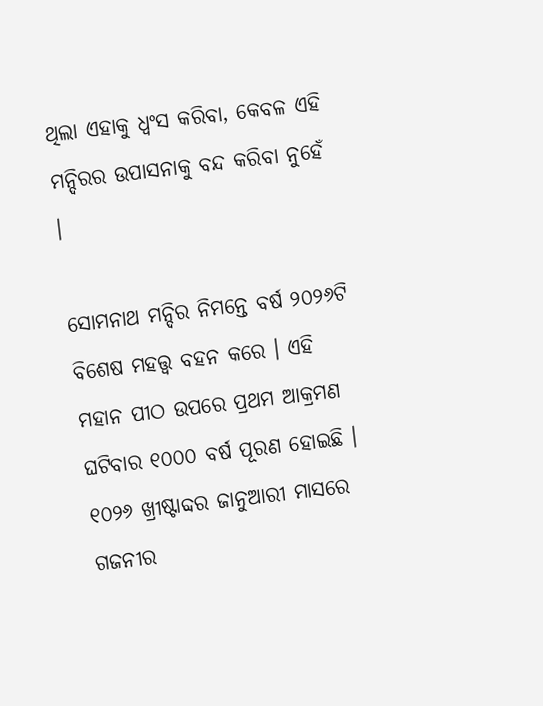ଥିଲା ଏହାକୁ ଧ୍ୱଂସ କରିବା, କେବଳ ଏହି ମନ୍ଦିରର ଉପାସନାକୁ ବନ୍ଦ କରିବା ନୁହେଁ ।

ସୋମନାଥ ମନ୍ଦିର ନିମନ୍ତେ ବର୍ଷ ୨୦୨୬ଟି ବିଶେଷ ମହତ୍ତ୍ୱ ବହନ କରେ । ଏହି ମହାନ ପୀଠ ଉପରେ ପ୍ରଥମ ଆକ୍ରମଣ ଘଟିବାର ୧୦୦୦ ବର୍ଷ ପୂରଣ ହୋଇଛି । ୧୦୨୬ ଖ୍ରୀଷ୍ଟାବ୍ଦର ଜାନୁଆରୀ ମାସରେ ଗଜନୀର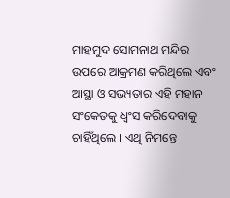ମାହମୁଦ ସୋମନାଥ ମନ୍ଦିର ଉପରେ ଆକ୍ରମଣ କରିଥିଲେ ଏବଂ ଆସ୍ଥା ଓ ସଭ୍ୟତାର ଏହି ମହାନ ସଂକେତକୁ ଧ୍ୱଂସ କରିଦେବାକୁ ଚାହିଁଥିଲେ । ଏଥି ନିମନ୍ତେ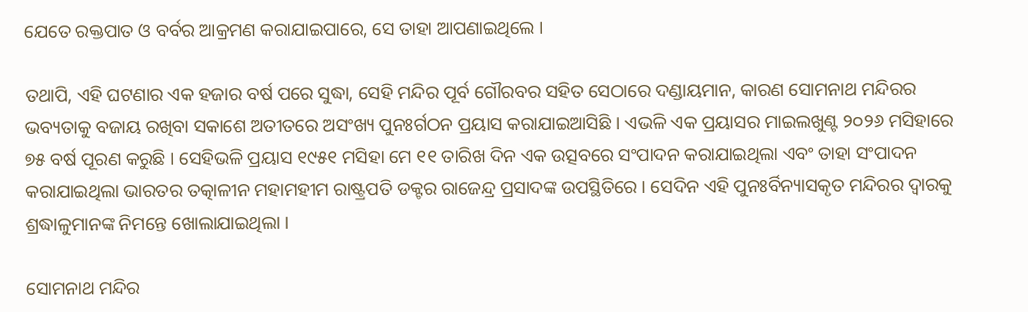ଯେତେ ରକ୍ତପାତ ଓ ବର୍ବର ଆକ୍ରମଣ କରାଯାଇପାରେ, ସେ ତାହା ଆପଣାଇଥିଲେ ।

ତଥାପି, ଏହି ଘଟଣାର ଏକ ହଜାର ବର୍ଷ ପରେ ସୁଦ୍ଧା, ସେହି ମନ୍ଦିର ପୂର୍ବ ଗୌରବର ସହିତ ସେଠାରେ ଦଣ୍ଡାୟମାନ, କାରଣ ସୋମନାଥ ମନ୍ଦିରର ଭବ୍ୟତାକୁ ବଜାୟ ରଖିବା ସକାଶେ ଅତୀତରେ ଅସଂଖ୍ୟ ପୁନଃର୍ଗଠନ ପ୍ରୟାସ କରାଯାଇଆସିଛି । ଏଭଳି ଏକ ପ୍ରୟାସର ମାଇଲଖୁଣ୍ଟ ୨୦୨୬ ମସିହାରେ ୭୫ ବର୍ଷ ପୂରଣ କରୁଛି । ସେହିଭଳି ପ୍ରୟାସ ୧୯୫୧ ମସିହା ମେ ୧୧ ତାରିଖ ଦିନ ଏକ ଉତ୍ସବରେ ସଂପାଦନ କରାଯାଇଥିଲା ଏବଂ ତାହା ସଂପାଦନ କରାଯାଇଥିଲା ଭାରତର ତତ୍କାଳୀନ ମହାମହୀମ ରାଷ୍ଟ୍ରପତି ଡକ୍ଟର ରାଜେନ୍ଦ୍ର ପ୍ରସାଦଙ୍କ ଉପସ୍ଥିତିରେ । ସେଦିନ ଏହି ପୁନଃର୍ବିନ୍ୟାସକୃତ ମନ୍ଦିରର ଦ୍ୱାରକୁ ଶ୍ରଦ୍ଧାଳୁମାନଙ୍କ ନିମନ୍ତେ ଖୋଲାଯାଇଥିଲା ।

ସୋମନାଥ ମନ୍ଦିର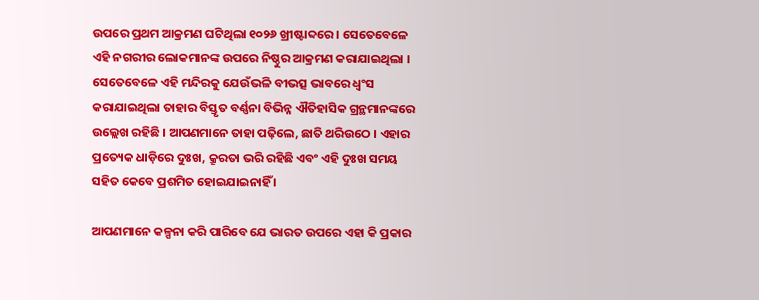ଉପରେ ପ୍ରଥମ ଆକ୍ରମଣ ଘଟିଥିଲା ୧୦୨୬ ଖ୍ରୀଷ୍ଟାବ୍ଦରେ । ସେତେବେଳେ ଏହି ନଗରୀର ଲୋକମାନଙ୍କ ଉପରେ ନିଷ୍ଠୁର ଆକ୍ରମଣ କରାଯାଇଥିଲା । ସେତେବେଳେ ଏହି ମନ୍ଦିରକୁ ଯେଉଁଭଳି ବୀଭତ୍ସ ଭାବରେ ଧ୍ୱଂସ କରାଯାଇଥିଲା ତାହାର ବିସ୍ତୃତ ବର୍ଣ୍ଣନା ବିଭିନ୍ନ ଐତିହାସିକ ଗ୍ରନ୍ଥମାନଙ୍କରେ ଉଲ୍ଲେଖ ରହିଛି । ଆପଣମାନେ ତାହା ପଢ଼ିଲେ, ଛାତି ଥରିଉଠେ । ଏହାର ପ୍ରତ୍ୟେକ ଧାଡ଼ିରେ ଦୁଃଖ, କ୍ରୂରତା ଭରି ରହିଛି ଏବଂ ଏହି ଦୁଃଖ ସମୟ ସହିତ କେବେ ପ୍ରଶମିତ ହୋଇଯାଇନାହିଁ ।

ଆପଣମାନେ କଳ୍ପନା କରି ପାରିବେ ଯେ ଭାରତ ଉପରେ ଏହା କି ପ୍ରକାର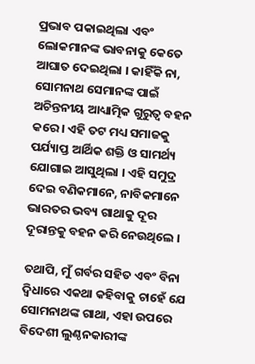ପ୍ରଭାବ ପକାଇଥିଲା ଏବଂ ଲୋକମାନଙ୍କ ଭାବନାକୁ କେତେ ଆଘାତ ଦେଇଥିଲା । କାହିଁକି ନା, ସୋମନାଥ ସେମାନଙ୍କ ପାଇଁ ଅଚିନ୍ତନୀୟ ଆଧ୍ୟାତ୍ମିକ ଗୁରୁତ୍ୱ ବହନ କରେ । ଏହି ତଟ ମଧ୍ୟ ସମାଜକୁ ପର୍ଯ୍ୟାପ୍ତ ଆର୍ଥିକ ଶକ୍ତି ଓ ସାମର୍ଥ୍ୟ ଯୋଗାଇ ଆସୁଥିଲା । ଏହି ସମୁଦ୍ର ଦେଇ ବଣିକମାନେ, ନାବିକମାନେ ଭାରତର ଭବ୍ୟ ଗାଥାକୁ ଦୂର ଦୂରାନ୍ତକୁ ବହନ କରି ନେଉଥିଲେ ।

ତଥାପି, ମୁଁ ଗର୍ବର ସହିତ ଏବଂ ବିନା ଦ୍ୱିଧାରେ ଏକଥା କହିବାକୁ ଚାହେଁ ଯେ ସୋମନାଥଙ୍କ ଗାଥା, ଏହା ଉପରେ ବିଦେଶୀ ଲୁଣ୍ଠନକାରୀଙ୍କ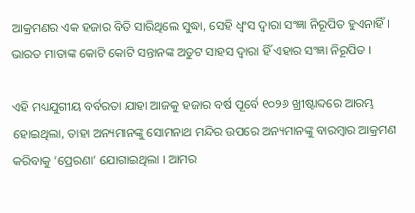ଆକ୍ରମଣର ଏକ ହଜାର ବିତି ସାରିଥିଲେ ସୁଦ୍ଧା, ସେହି ଧ୍ୱଂସ ଦ୍ୱାରା ସଂଜ୍ଞା ନିରୂପିତ ହୁଏନାହିଁ । ଭାରତ ମାତାଙ୍କ କୋଟି କୋଟି ସନ୍ତାନଙ୍କ ଅତୁଟ ସାହସ ଦ୍ୱାରା ହିଁ ଏହାର ସଂଜ୍ଞା ନିରୂପିତ ।

ଏହି ମଧ୍ୟଯୁଗୀୟ ବର୍ବରତା ଯାହା ଆଜକୁ ହଜାର ବର୍ଷ ପୂର୍ବେ ୧୦୨୬ ଖ୍ରୀଷ୍ଟାବ୍ଦରେ ଆରମ୍ଭ ହୋଇଥିଲା, ତାହା ଅନ୍ୟମାନଙ୍କୁ ସୋମନାଥ ମନ୍ଦିର ଉପରେ ଅନ୍ୟମାନଙ୍କୁ ବାରମ୍ବାର ଆକ୍ରମଣ କରିବାକୁ ‘ପ୍ରେରଣା’ ଯୋଗାଇଥିଲା । ଆମର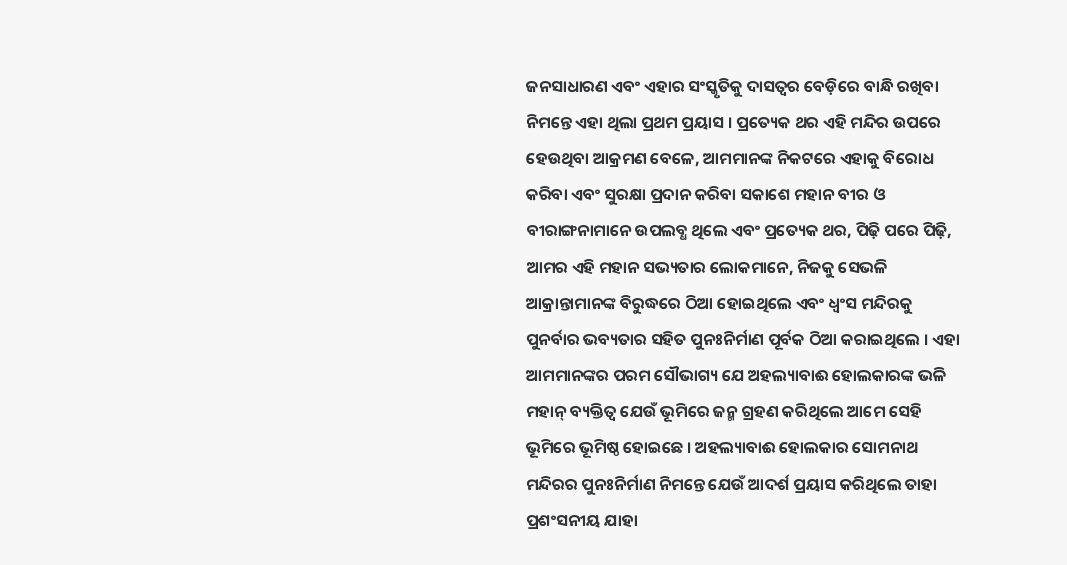ଜନସାଧାରଣ ଏବଂ ଏହାର ସଂସ୍କୃତିକୁ ଦାସତ୍ୱର ବେଡ଼ିରେ ବାନ୍ଧି ରଖିବା ନିମନ୍ତେ ଏହା ଥିଲା ପ୍ରଥମ ପ୍ରୟାସ । ପ୍ରତ୍ୟେକ ଥର ଏହି ମନ୍ଦିର ଉପରେ ହେଉଥିବା ଆକ୍ରମଣ ବେଳେ, ଆମମାନଙ୍କ ନିକଟରେ ଏହାକୁ ବିରୋଧ କରିବା ଏବଂ ସୁରକ୍ଷା ପ୍ରଦାନ କରିବା ସକାଶେ ମହାନ ବୀର ଓ ବୀରାଙ୍ଗନାମାନେ ଉପଲବ୍ଧ ଥିଲେ ଏବଂ ପ୍ରତ୍ୟେକ ଥର, ପିଢ଼ି ପରେ ପିଢ଼ି, ଆମର ଏହି ମହାନ ସଭ୍ୟତାର ଲୋକମାନେ, ନିଜକୁ ସେଭଳି ଆକ୍ରାନ୍ତାମାନଙ୍କ ବିରୁଦ୍ଧରେ ଠିଆ ହୋଇଥିଲେ ଏବଂ ଧ୍ୱଂସ ମନ୍ଦିରକୁ ପୁନର୍ବାର ଭବ୍ୟତାର ସହିତ ପୁନଃନିର୍ମାଣ ପୂର୍ବକ ଠିଆ କରାଇଥିଲେ । ଏହା ଆମମାନଙ୍କର ପରମ ସୌଭାଗ୍ୟ ଯେ ଅହଲ୍ୟାବାଈ ହୋଲକାରଙ୍କ ଭଳି ମହାନ୍ ବ୍ୟକ୍ତିତ୍ୱ ଯେଉଁ ଭୂମିରେ ଜନ୍ମ ଗ୍ରହଣ କରିଥିଲେ ଆମେ ସେହି ଭୂମିରେ ଭୂମିଷ୍ଠ ହୋଇଛେ । ଅହଲ୍ୟାବାଈ ହୋଲକାର ସୋମନାଥ ମନ୍ଦିରର ପୁନଃନିର୍ମାଣ ନିମନ୍ତେ ଯେଉଁ ଆଦର୍ଶ ପ୍ରୟାସ କରିଥିଲେ ତାହା ପ୍ରଶଂସନୀୟ ଯାହା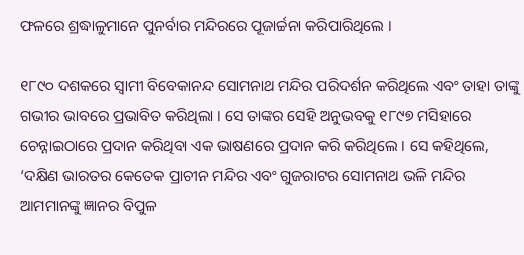ଫଳରେ ଶ୍ରଦ୍ଧାଳୁମାନେ ପୁନର୍ବାର ମନ୍ଦିରରେ ପୂଜାର୍ଚ୍ଚନା କରିପାରିଥିଲେ ।

୧୮୯୦ ଦଶକରେ ସ୍ୱାମୀ ବିବେକାନନ୍ଦ ସୋମନାଥ ମନ୍ଦିର ପରିଦର୍ଶନ କରିଥିଲେ ଏବଂ ତାହା ତାଙ୍କୁ ଗଭୀର ଭାବରେ ପ୍ରଭାବିତ କରିଥିଲା । ସେ ତାଙ୍କର ସେହି ଅନୁଭବକୁ ୧୮୯୭ ମସିହାରେ ଚେନ୍ନାଇଠାରେ ପ୍ରଦାନ କରିଥିବା ଏକ ଭାଷଣରେ ପ୍ରଦାନ କରି କରିଥିଲେ । ସେ କହିଥିଲେ, ‘ଦକ୍ଷିଣ ଭାରତର କେତେକ ପ୍ରାଚୀନ ମନ୍ଦିର ଏବଂ ଗୁଜରାଟର ସୋମନାଥ ଭଳି ମନ୍ଦିର ଆମମାନଙ୍କୁ ଜ୍ଞାନର ବିପୁଳ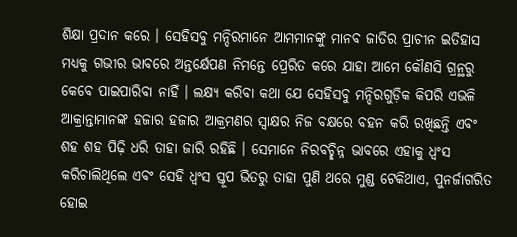ଶିକ୍ଷା ପ୍ରଦାନ କରେ । ସେହିସବୁ ମନ୍ଦିରମାନେ ଆମମାନଙ୍କୁ ମାନବ ଜାତିର ପ୍ରାଚୀନ ଇତିହାସ ମଧ୍ୟକୁ ଗଭୀର ଭାବରେ ଅନ୍ତର୍କ୍ଷେପଣ ନିମନ୍ତେ ପ୍ରେରିତ କରେ ଯାହା ଆମେ କୌଣସି ଗ୍ରନ୍ଥରୁ କେବେ ପାଇପାରିବା ନାହିଁ । ଲକ୍ଷ୍ୟ କରିବା କଥା ଯେ ସେହିସବୁ ମନ୍ଦିରଗୁଡ଼ିକ କିପରି ଏଭଳି ଆକ୍ରାନ୍ତାମାନଙ୍କ ହଜାର ହଜାର ଆକ୍ରମଣର ସ୍ୱାକ୍ଷର ନିଜ ବକ୍ଷରେ ବହନ କରି ରଖିଛନ୍ତି ଏବଂ ଶହ ଶହ ପିଢ଼ି ଧରି ତାହା ଜାରି ରହିଛି । ସେମାନେ ନିରବଚ୍ଛିନ୍ନ ଭାବରେ ଏହାକୁ ଧ୍ୱଂସ କରିଚାଲିଥିଲେ ଏବଂ ସେହି ଧ୍ୱଂସ ସ୍ତୂପ ଭିତରୁ ତାହା ପୁଣି ଥରେ ମୁଣ୍ଡ ଟେକିଥାଏ, ପୁନର୍ଜାଗରିତ ହୋଇ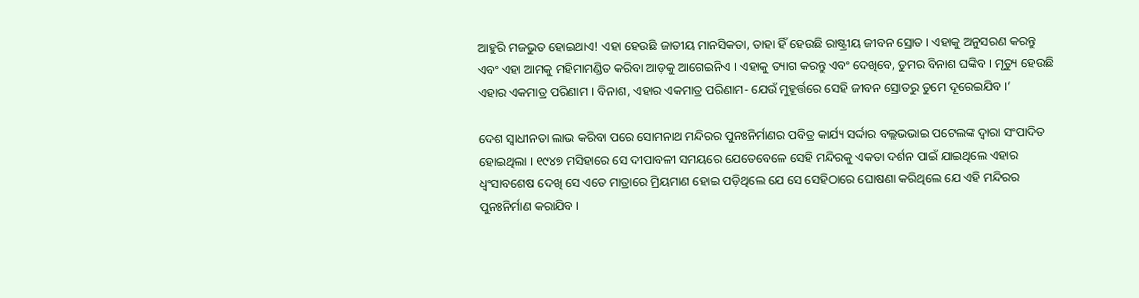ଆହୁରି ମଜଭୁତ ହୋଇଥାଏ! ଏହା ହେଉଛି ଜାତୀୟ ମାନସିକତା, ତାହା ହିଁ ହେଉଛି ରାଷ୍ଟ୍ରୀୟ ଜୀବନ ସ୍ରୋତ । ଏହାକୁ ଅନୁସରଣ କରନ୍ତୁ ଏବଂ ଏହା ଆମକୁ ମହିମାମଣ୍ଡିତ କରିବା ଆଡ଼କୁ ଆଗେଇନିଏ । ଏହାକୁ ତ୍ୟାଗ କରନ୍ତୁ ଏବଂ ଦେଖିବେ, ତୁମର ବିନାଶ ଘଙ୍କିବ । ମୃତ୍ୟୁ ହେଉଛି ଏହାର ଏକମାତ୍ର ପରିଣାମ । ବିନାଶ, ଏହାର ଏକମାତ୍ର ପରିଣାମ- ଯେଉଁ ମୁହୂର୍ତ୍ତରେ ସେହି ଜୀବନ ସ୍ରୋତରୁ ତୁମେ ଦୂରେଇଯିବ ।’

ଦେଶ ସ୍ୱାଧୀନତା ଲାଭ କରିବା ପରେ ସୋମନାଥ ମନ୍ଦିରର ପୁନଃନିର୍ମାଣର ପବିତ୍ର କାର୍ଯ୍ୟ ସର୍ଦ୍ଦାର ବଲ୍ଲଭଭାଇ ପଟେଲଙ୍କ ଦ୍ୱାରା ସଂପାଦିତ ହୋଇଥିଲା । ୧୯୪୭ ମସିହାରେ ସେ ଦୀପାବଳୀ ସମୟରେ ଯେତେବେଳେ ସେହି ମନ୍ଦିରକୁ ଏକତା ଦର୍ଶନ ପାଇଁ ଯାଇଥିଲେ ଏହାର ଧ୍ୱଂସାବଶେଷ ଦେଖି ସେ ଏତେ ମାତ୍ରାରେ ମ୍ରିୟମାଣ ହୋଇ ପଡ଼ିଥିଲେ ଯେ ସେ ସେହିଠାରେ ଘୋଷଣା କରିଥିଲେ ଯେ ଏହି ମନ୍ଦିରର ପୁନଃନିର୍ମାଣ କରାଯିବ ।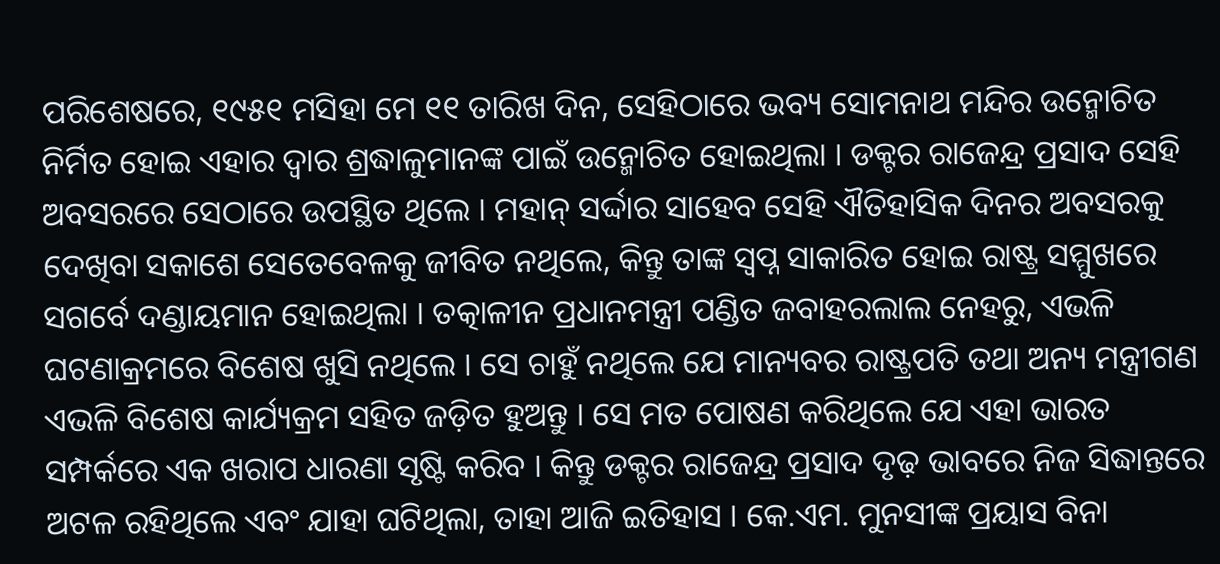ପରିଶେଷରେ, ୧୯୫୧ ମସିହା ମେ ୧୧ ତାରିଖ ଦିନ, ସେହିଠାରେ ଭବ୍ୟ ସୋମନାଥ ମନ୍ଦିର ଉନ୍ମୋଚିତ ନିର୍ମିତ ହୋଇ ଏହାର ଦ୍ୱାର ଶ୍ରଦ୍ଧାଳୁମାନଙ୍କ ପାଇଁ ଉନ୍ମୋଚିତ ହୋଇଥିଲା । ଡକ୍ଟର ରାଜେନ୍ଦ୍ର ପ୍ରସାଦ ସେହି ଅବସରରେ ସେଠାରେ ଉପସ୍ଥିତ ଥିଲେ । ମହାନ୍ ସର୍ଦ୍ଦାର ସାହେବ ସେହି ଐତିହାସିକ ଦିନର ଅବସରକୁ ଦେଖିବା ସକାଶେ ସେତେବେଳକୁ ଜୀବିତ ନଥିଲେ, କିନ୍ତୁ ତାଙ୍କ ସ୍ୱପ୍ନ ସାକାରିତ ହୋଇ ରାଷ୍ଟ୍ର ସମ୍ମୁଖରେ ସଗର୍ବେ ଦଣ୍ଡାୟମାନ ହୋଇଥିଲା । ତତ୍କାଳୀନ ପ୍ରଧାନମନ୍ତ୍ରୀ ପଣ୍ଡିତ ଜବାହରଲାଲ ନେହରୁ, ଏଭଳି ଘଟଣାକ୍ରମରେ ବିଶେଷ ଖୁସି ନଥିଲେ । ସେ ଚାହୁଁ ନଥିଲେ ଯେ ମାନ୍ୟବର ରାଷ୍ଟ୍ରପତି ତଥା ଅନ୍ୟ ମନ୍ତ୍ରୀଗଣ ଏଭଳି ବିଶେଷ କାର୍ଯ୍ୟକ୍ରମ ସହିତ ଜଡ଼ିତ ହୁଅନ୍ତୁ । ସେ ମତ ପୋଷଣ କରିଥିଲେ ଯେ ଏହା ଭାରତ ସମ୍ପର୍କରେ ଏକ ଖରାପ ଧାରଣା ସୃଷ୍ଟି କରିବ । କିନ୍ତୁ ଡକ୍ଟର ରାଜେନ୍ଦ୍ର ପ୍ରସାଦ ଦୃଢ଼ ଭାବରେ ନିଜ ସିଦ୍ଧାନ୍ତରେ ଅଟଳ ରହିଥିଲେ ଏବଂ ଯାହା ଘଟିଥିଲା, ତାହା ଆଜି ଇତିହାସ । କେ.ଏମ. ମୁନସୀଙ୍କ ପ୍ରୟାସ ବିନା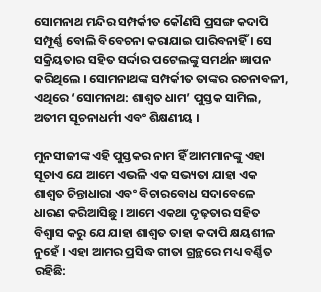ସୋମନାଥ ମନ୍ଦିର ସମ୍ପର୍କୀତ କୌଣସି ପ୍ରସଙ୍ଗ କଦାପି ସମ୍ପୂର୍ଣ୍ଣ ବୋଲି ବିବେଚନା କରାଯାଇ ପାରିବନାହିଁ । ସେ ସକ୍ରିୟତାର ସହିତ ସର୍ଦ୍ଦାର ପଟେଲଙ୍କୁ ସମର୍ଥନ ଜ୍ଞାପନ କରିଥିଲେ । ସୋମନାଥଙ୍କ ସମ୍ପର୍କୀତ ତାଙ୍କର ରଚନାବଳୀ, ଏଥିରେ ‘ସୋମନାଥ: ଶାଶ୍ୱତ ଧାମ’ ପୁସ୍ତକ ସାମିଲ, ଅତୀମ ସୂଚନାଧର୍ମୀ ଏବଂ ଶିକ୍ଷଣୀୟ ।

ମୁନସୀଜୀଙ୍କ ଏହି ପୁସ୍ତକର ନାମ ହିଁ ଆମମାନଙ୍କୁ ଏହା ସୂଚାଏ ଯେ ଆମେ ଏଭଳି ଏକ ସଭ୍ୟତା ଯାହା ଏକ ଶାଶ୍ୱତ ଚିନ୍ତାଧାରା ଏବଂ ବିଚାରବୋଧ ସଦାବେଳେ ଧାରଣ କରିଆସିଛୁ । ଆମେ ଏକଥା ଦୃଢ଼ତାର ସହିତ ବିଶ୍ୱାସ କରୁ ଯେ ଯାହା ଶାଶ୍ୱତ ତାହା କଦାପି କ୍ଷୟଶୀଳ ନୁହେଁ । ଏହା ଆମର ପ୍ରସିଦ୍ଧ ଗୀତା ଗ୍ରନ୍ଥରେ ମଧ୍ୟ ବର୍ଣ୍ଣିତ ରହିଛି: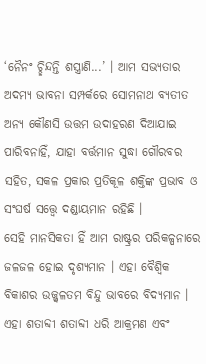‘ନୈନଂ ଚ୍ଛିନ୍ଦନ୍ତି ଶସ୍ତ୍ରାଣି...’ । ଆମ ସଭ୍ୟତାର ଅଦମ୍ୟ ଭାବନା ସମ୍ପର୍କରେ ସୋମନାଥ ବ୍ୟତୀତ ଅନ୍ୟ କୌଣସି ଉତ୍ତମ ଉଦାହରଣ ଦିଆଯାଇ ପାରିବନାହିଁ, ଯାହା ବର୍ତ୍ତମାନ ସୁଦ୍ଧା ଗୌରବର ସହିତ, ସକଳ ପ୍ରକାର ପ୍ରତିକୂଳ ଶକ୍ତିଙ୍କ ପ୍ରଭାବ ଓ ସଂଘର୍ଷ ସତ୍ତ୍ୱେ ଦଣ୍ଡାୟମାନ ରହିଛି ।
ସେହି ମାନସିକତା ହିଁ ଆମ ରାଷ୍ଟ୍ରର ପରିକଳ୍ପନାରେ ଜଳଜଳ ହୋଇ ଦୃଶ୍ୟମାନ । ଏହା ବୈଶ୍ୱିକ ବିକାଶର ଉଜ୍ଜ୍ୱଳତମ ବିନ୍ଦୁ ଭାବରେ ବିଦ୍ୟମାନ । ଏହା ଶତାବ୍ଦୀ ଶତାବ୍ଦୀ ଧରି ଆକ୍ରମଣ ଏବଂ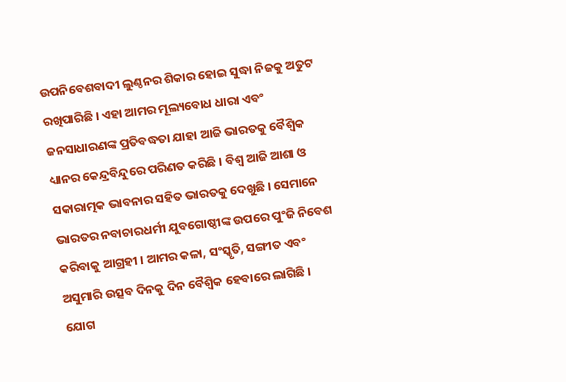ଉପନିବେଶବାଦୀ ଲୁଣ୍ଠନର ଶିକାର ହୋଇ ସୁଦ୍ଧା ନିଜକୁ ଅତୁଟ ରଖିପାରିଛି । ଏହା ଆମର ମୂଲ୍ୟବୋଧ ଧାରା ଏବଂ ଜନସାଧାରଣଙ୍କ ପ୍ରତିବଦ୍ଧତା ଯାହା ଆଜି ଭାରତକୁ ବୈଶ୍ୱିକ ଧ୍ୟାନର କେନ୍ଦ୍ରବିନ୍ଦୁରେ ପରିଣତ କରିଛି । ବିଶ୍ୱ ଆଜି ଆଶା ଓ ସକାରାତ୍ମକ ଭାବନାର ସହିତ ଭାରତକୁ ଦେଖୁଛି । ସେମାନେ ଭାରତର ନବାଚାରଧର୍ମୀ ଯୁବଗୋଷ୍ଠୀଙ୍କ ଉପରେ ପୁଂଜି ନିବେଶ କରିବାକୁ ଆଗ୍ରହୀ । ଆମର କଳା, ସଂସ୍କୃତି, ସଙ୍ଗୀତ ଏବଂ ଅସୁମାରି ଉତ୍ସବ ଦିନକୁ ଦିନ ବୈଶ୍ୱିକ ହେବାରେ ଲାଗିଛି । ଯୋଗ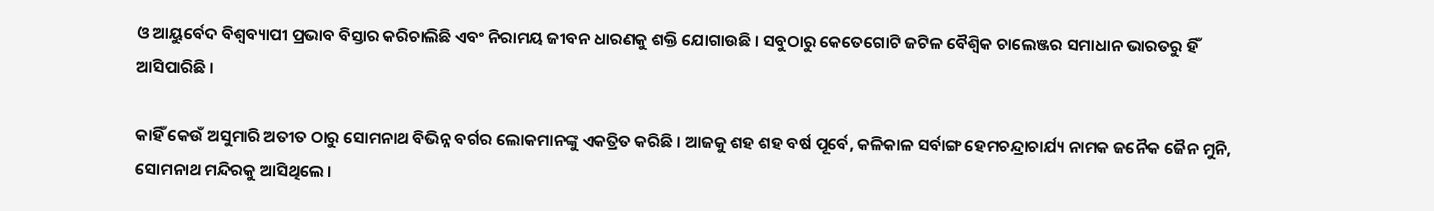ଓ ଆୟୁର୍ବେଦ ବିଶ୍ୱବ୍ୟାପୀ ପ୍ରଭାବ ବିସ୍ତାର କରିଚାଲିଛି ଏବଂ ନିରାମୟ ଜୀବନ ଧାରଣକୁ ଶକ୍ତି ଯୋଗାଉଛି । ସବୁଠାରୁ କେତେଗୋଟି ଜଟିଳ ବୈଶ୍ୱିକ ଚାଲେଞ୍ଜର ସମାଧାନ ଭାରତରୁ ହିଁ ଆସିପାରିଛି ।

କାହିଁ କେଉଁ ଅସୁମାରି ଅତୀତ ଠାରୁ ସୋମନାଥ ବିଭିନ୍ନ ବର୍ଗର ଲୋକମାନଙ୍କୁ ଏକତ୍ରିତ କରିଛି । ଆଜକୁ ଶହ ଶହ ବର୍ଷ ପୂର୍ବେ, କଳିକାଳ ସର୍ବାଙ୍ଗ ହେମଚନ୍ଦ୍ରାଚାର୍ଯ୍ୟ ନାମକ ଜନୈକ ଜୈନ ମୁନି, ସୋମନାଥ ମନ୍ଦିରକୁ ଆସିଥିଲେ ।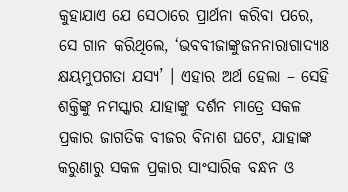କୁହାଯାଏ ଯେ ସେଠାରେ ପ୍ରାର୍ଥନା କରିବା ପରେ, ସେ ଗାନ କରିଥିଲେ, ‘ଭବବୀଜାଙ୍କୁଜନନାରାଗାଦ୍ୟାଃ କ୍ଷୟମୁପଗତା ଯସ୍ୟ’ । ଏହାର ଅର୍ଥ ହେଲା – ସେହି ଶକ୍ତିଙ୍କୁ ନମସ୍କାର ଯାହାଙ୍କୁ ଦର୍ଶନ ମାତ୍ରେ ସକଳ ପ୍ରକାର ଜାଗତିକ ବୀଜର ବିନାଶ ଘଟେ, ଯାହାଙ୍କ କରୁଣାରୁ ସକଳ ପ୍ରକାର ସାଂସାରିକ ବନ୍ଧନ ଓ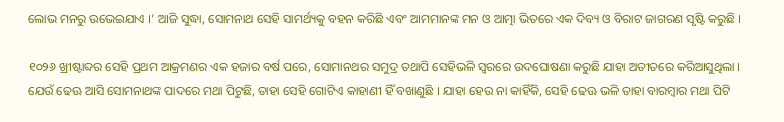ଲୋଭ ମନରୁ ଉଭେଇଯାଏ ।’ ଆଜି ସୁଦ୍ଧା, ସୋମନାଥ ସେହି ସାମର୍ଥ୍ୟକୁ ବହନ କରିଛି ଏବଂ ଆମମାନଙ୍କ ମନ ଓ ଆତ୍ମା ଭିତରେ ଏକ ଦିବ୍ୟ ଓ ବିରାଟ ଜାଗରଣ ସୃଷ୍ଟି କରୁଛି ।

୧୦୨୬ ଖ୍ରୀଷ୍ଟାବ୍ଦର ସେହି ପ୍ରଥମ ଆକ୍ରମଣର ଏକ ହଜାର ବର୍ଷ ପରେ, ସୋମାନଥର ସମୁଦ୍ର ତଥାପି ସେହିଭଳି ସ୍ୱରରେ ଉଦଘୋଷଣା କରୁଛି ଯାହା ଅତୀତରେ କରିଆସୁଥିଲା । ଯେଉଁ ଢେଊ ଆସି ସୋମନାଥଙ୍କ ପାଦରେ ମଥା ପିଟୁଛି, ତାହା ସେହି ଗୋଟିଏ କାହାଣୀ ହିଁ ବଖାଣୁଛି । ଯାହା ହେଉ ନା କାହିଁକି, ସେହି ଢେଊ ଭଳି ତାହା ବାରମ୍ବାର ମଥା ପିଟି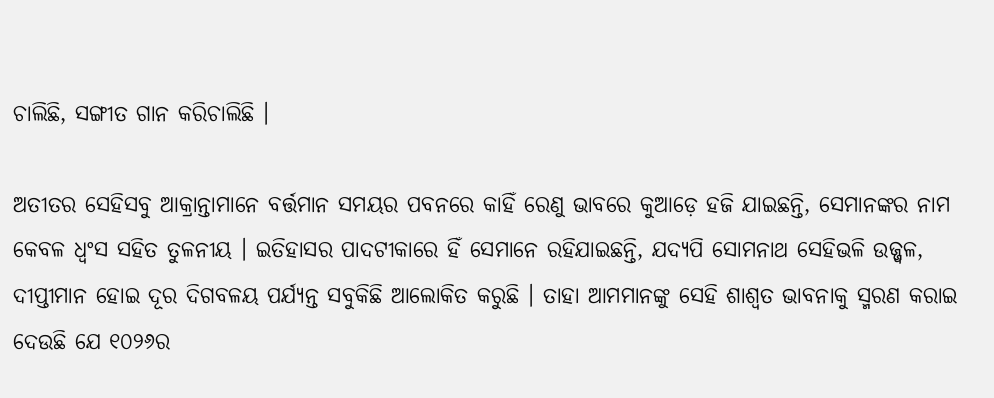ଚାଲିଛି, ସଙ୍ଗୀତ ଗାନ କରିଚାଲିଛି ।

ଅତୀତର ସେହିସବୁ ଆକ୍ରାନ୍ତାମାନେ ବର୍ତ୍ତମାନ ସମୟର ପବନରେ କାହିଁ ରେଣୁ ଭାବରେ କୁଆଡ଼େ ହଜି ଯାଇଛନ୍ତି, ସେମାନଙ୍କର ନାମ କେବଳ ଧ୍ୱଂସ ସହିତ ତୁଳନୀୟ । ଇତିହାସର ପାଦଟୀକାରେ ହିଁ ସେମାନେ ରହିଯାଇଛନ୍ତି, ଯଦ୍ୟପି ସୋମନାଥ ସେହିଭଳି ଉଜ୍ଜ୍ୱଳ, ଦୀପ୍ତୀମାନ ହୋଇ ଦୂର ଦିଗବଳୟ ପର୍ଯ୍ୟନ୍ତ ସବୁକିଛି ଆଲୋକିତ କରୁଛି । ତାହା ଆମମାନଙ୍କୁ ସେହି ଶାଶ୍ୱତ ଭାବନାକୁ ସ୍ମରଣ କରାଇ ଦେଉଛି ଯେ ୧୦୨୬ର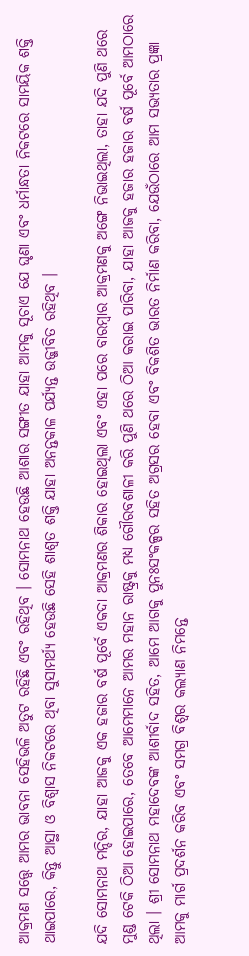ଆକ୍ରମଣ ସତ୍ତ୍ୱେ ଆମର ଭାବନା ସେହିଭଳି ଅତୁଟ ରହିଛି ଏବଂ ରହିଥିବ । ସୋମନାଥ ହେଉଛି ଆଶାର ସଙ୍ଗୀତ ଯାହା ଆମକୁ ସୂଚାଏ ଯେ ଘୃଣା ଏବଂ ଧର୍ମାନ୍ଧତା ନିକଟରେ ସାମୟିକ ଶକ୍ତି ଥାଇପାରେ, କିନ୍ତୁ ଆସ୍ଥା ଓ ବିଶ୍ୱାସ ନିକଟରେ ଥିବା ସୁସାମର୍ଥ୍ୟ ହେଉଛି ସେହି ଶାଶ୍ୱତ ଶକ୍ତି ଯାହା ଅନନ୍ତକାଳ ପର୍ଯ୍ୟନ୍ତ ଉଜ୍ଜୀବିତ ରହିଥିବ ।

ଯଦି ସୋମନାଥ ମନ୍ଦିର, ଯାହା ଆଜକୁ ଏକ ହଜାର ବର୍ଷ ପୂର୍ବେ ଏକଦା ଆକ୍ରମଣର ଶିକାର ହୋଇଥିଲା ଏବଂ ଏହା ପରେ ବାରମ୍ବାର ଆକ୍ରମଣକୁ ଅଙ୍ଗେ ନିଭାଇଥିଲା, ତାହା ଯଦି ପୁଣି ଥରେ ମୁଣ୍ଡ ଟେକି ଠିଆ ହୋଇପାରେ, ତେବେ ଆମେମାନେ ଆମର ମହାନ ରାଷ୍ଟ୍ରକୁ ମଧ୍ୟ ଗୌରବଶାଳୀ କରି ପୁଣି ଥରେ ଠିଆ କରାଇ ପାରିବା, ଯାହା ଆଜକୁ ହଜାର ହଜାର ବର୍ଷ ପୂର୍ବେ ଆମଠାରେ ଥିଲା । ଶ୍ରୀ ସୋମନାଥ ମହାଦେବଙ୍କ ଆଶୀର୍ବାଦ ସହିତ, ଆମେ ଆଗକୁ ପୁନଃସଂକଳ୍ପର ସହିତ ଅଗ୍ରସର ହେବା ଏବଂ ବିକଶିତ ଭାରତ ନିର୍ମାଣ କରିବା, ଯେଉଁଠାରେ ଆମ ସଭ୍ୟତାର ପ୍ରଜ୍ଞା ଆମକୁ ମାର୍ଗ ପ୍ରଦର୍ଶନ କରିବ ଏବଂ ସମଗ୍ର ବିଶ୍ୱର କଲ୍ୟାଣ ନିମନ୍ତେ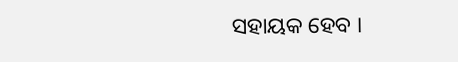ସହାୟକ ହେବ ।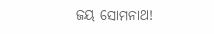ଜୟ ସୋମନାଥ!